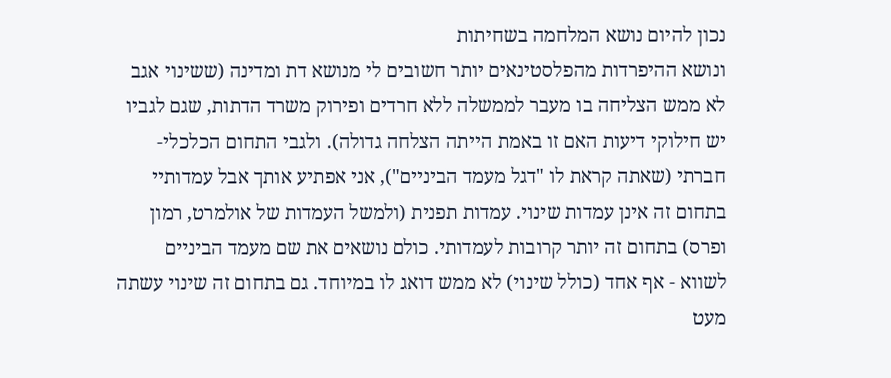נכון להיום נושא המלחמה בשחיתות
ונושא ההיפרדות מהפלסטינאים יותר חשובים לי מנושא דת ומדינה (ששינוי אגב לא ממש הצליחה בו מעבר לממשלה ללא חרדים ופירוק משרד הדתות, שגם לגביו יש חילוקי דיעות האם זו באמת הייתה הצלחה גדולה). ולגבי התחום הכלכלי-חברתי (שאתה קראת לו "דגל מעמד הביניים"), אני אפתיע אותך אבל עמדותיי בתחום זה אינן עמדות שינוי. עמדות תפנית (ולמשל העמדות של אולמרט, רמון ופרס) בתחום זה יותר קרובות לעמדותי. כולם נושאים את שם מעמד הביניים לשווא - אף אחד (כולל שינוי) לא ממש דואג לו במיוחד. גם בתחום זה שינוי עשתה מעט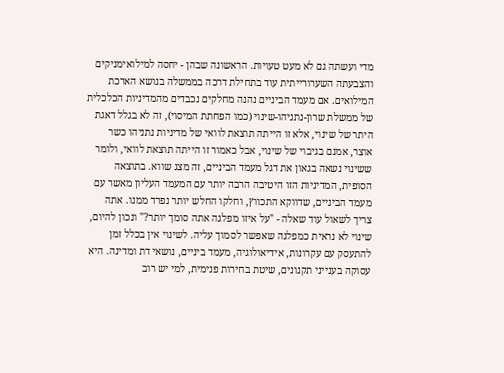מדי ועשתה גם לא מעט טעויות. הראשונה שבהן - יחסה למילואימניקים והצבעתה השערורייתית עוד בתחילת דרכה בממשלה בנושא הארכת המילואים. אם מעמד הביניים נהנה מחלקים נכבדים מהמדיניות הכלכלית של ממשלת שרון-נתניהו-שינוי (כמו הפחתת המיסוי), זה לא בגלל דאגת היתר של שינוי, אלא זו הייתה תוצאת לוואי של מדיניות נתניהו כשר אוצר, אמנם בגיבוי של שינוי, אבל כאמור זו הייתה תוצאת לוואי, ולומר ששינוי נשאה בגאון את דגל מעמד הביניים, זה מצג שווא. בתוצאה הסופית, המדיניות הזו היטיבה הרבה יותר עם המעמד העליון מאשר עם מעמד הביניים, שדווקא התכווץ, וחלקו החלש יותר נפרד ממנו. אתה צריך לשאול עוד שאלה - "על איזו מפלגה אתה סומך יותר?" ונכון להיום, שינוי לא נראית כמפלגה שאפשר לסמוך עליה. לשינוי אין בכלל זמן להתעסק עם עקרונות, אידיאולוגיה, מעמד ביניים, נושאי דת ומדינה. היא עסוקה בענייני תקנונים, שיטת בחירות פנימית, למי יש רוב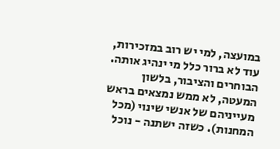במועצה, למי יש רוב במזכירות, עוד לא ברור כלל מי ינהיג אותה. הבוחרים והציבור, בלשון המעטה, לא ממש נמצאים בראש מעייניהם של אנשי שינוי (מכל המחנות). כשזה ישתנה - נוכל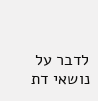לדבר על נושאי דת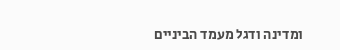ומדינה ודגל מעמד הביניים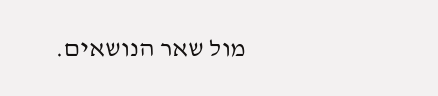מול שאר הנושאים.